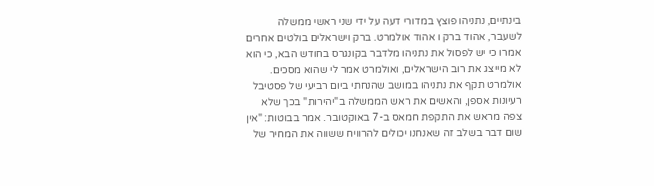בינתיים, נתניהו פוצץ במדורי דעה על ידי שני ראשי ממשלה לשעבר, אהוד ברק ו אהוד אולמרט. ברק וישראלים בולטים אחרים אמרו כי יש לפסול את נתניהו מלדבר בקונגרס בחודש הבא, כי הוא לא מייצג את רוב הישראלים, ואולמרט אמר לי שהוא מסכים.
אולמרט תקף את נתניהו במושב שהנחתי ביום רביעי של פסטיבל רעיונות אספן, והאשים את ראש הממשלה ב"יהירות" בכך שלא צפה מראש את התקפת חמאס ב-7 באוקטובר. אמר בבוטות: "אין שום דבר בשלב זה שאנחנו יכולים להרוויח ששווה את המחיר של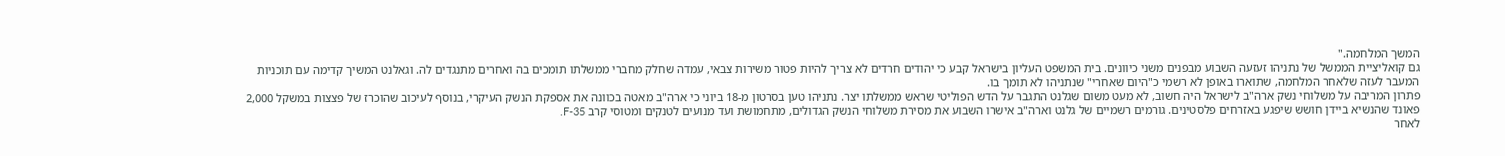המשך המלחמה."
גם קואליציית הממשל של נתניהו זעזעה השבוע מבפנים משני כיוונים. בית המשפט העליון בישראל קבע כי יהודים חרדים לא צריך להיות פטור משירות צבאי, עמדה שחלק מחברי ממשלתו תומכים בה ואחרים מתנגדים לה. וגאלנט המשיך קדימה עם תוכניות המעבר לעזה שלאחר המלחמה, שתוארו באופן לא רשמי כ"היום שאחרי" שנתניהו לא תומך בו.
פתרון המריבה על משלוחי נשק ארה"ב לישראל היה חשוב, לא מעט משום שגלנט התגבר על הדש הפוליטי שראש ממשלתו יצר. נתניהו טען בסרטון מ-18 ביוני כי ארה"ב מאטה בכוונה את אספקת הנשק העיקרי, בנוסף לעיכוב שהוכרז של פצצות במשקל 2,000 פאונד שהנשיא ביידן חושש שיפגע באזרחים פלסטינים. גורמים רשמיים של גלנט וארה"ב אישרו השבוע את מסירת משלוחי הנשק הגדולים, מתחמושת ועד מנועים לטנקים ומטוסי קרב F-35.
לאחר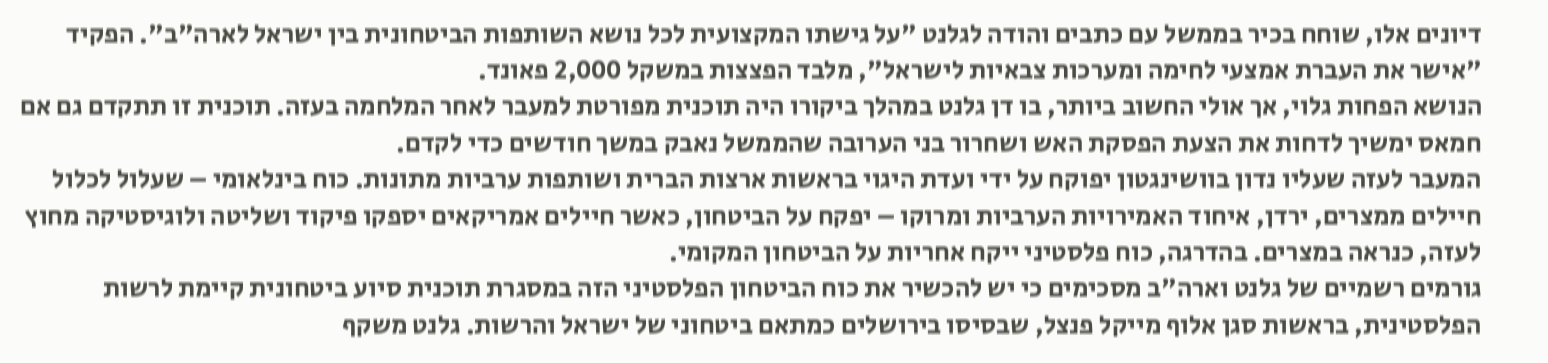דיונים אלו, שוחח בכיר בממשל עם כתבים והודה לגלנט "על גישתו המקצועית לכל נושא השותפות הביטחונית בין ישראל לארה"ב". הפקיד "אישר את העברת אמצעי לחימה ומערכות צבאיות לישראל", מלבד הפצצות במשקל 2,000 פאונד.
הנושא הפחות גלוי, אך אולי החשוב ביותר, בו דן גלנט במהלך ביקורו היה תוכנית מפורטת למעבר לאחר המלחמה בעזה. תוכנית זו תתקדם גם אם חמאס ימשיך לדחות את הצעת הפסקת האש ושחרור בני הערובה שהממשל נאבק במשך חודשים כדי לקדם.
המעבר לעזה שעליו נדון בוושינגטון יפוקח על ידי ועדת היגוי בראשות ארצות הברית ושותפות ערביות מתונות. כוח בינלאומי – שעלול לכלול חיילים ממצרים, ירדן, איחוד האמירויות הערביות ומרוקו – יפקח על הביטחון, כאשר חיילים אמריקאים יספקו פיקוד ושליטה ולוגיסטיקה מחוץ לעזה, כנראה במצרים. בהדרגה, כוח פלסטיני ייקח אחריות על הביטחון המקומי.
גורמים רשמיים של גלנט וארה"ב מסכימים כי יש להכשיר את כוח הביטחון הפלסטיני הזה במסגרת תוכנית סיוע ביטחונית קיימת לרשות הפלסטינית, בראשות סגן אלוף מייקל פנצל, שבסיסו בירושלים כמתאם ביטחוני של ישראל והרשות. גלנט משקף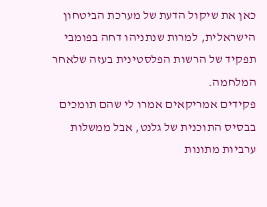כאן את שיקול הדעת של מערכת הביטחון הישראלית, למרות שנתניהו דחה בפומבי תפקיד של הרשות הפלסטינית בעזה שלאחר המלחמה.
פקידים אמריקאים אמרו לי שהם תומכים בבסיס התוכנית של גלנט, אבל ממשלות ערביות מתונות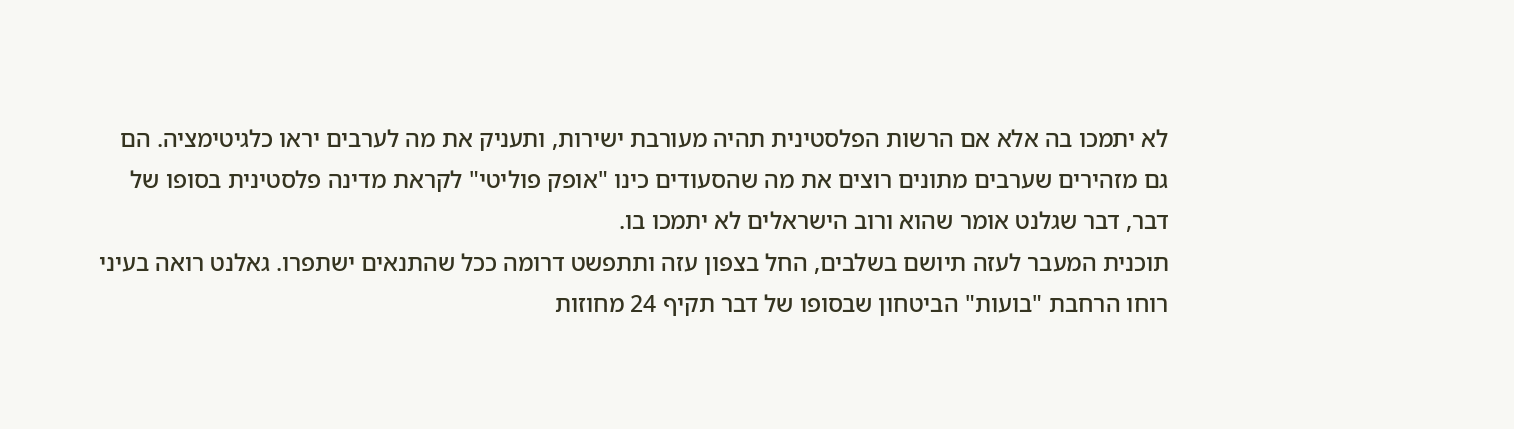לא יתמכו בה אלא אם הרשות הפלסטינית תהיה מעורבת ישירות, ותעניק את מה לערבים יראו כלגיטימציה. הם גם מזהירים שערבים מתונים רוצים את מה שהסעודים כינו "אופק פוליטי" לקראת מדינה פלסטינית בסופו של דבר, דבר שגלנט אומר שהוא ורוב הישראלים לא יתמכו בו.
תוכנית המעבר לעזה תיושם בשלבים, החל בצפון עזה ותתפשט דרומה ככל שהתנאים ישתפרו. גאלנט רואה בעיני רוחו הרחבת "בועות" הביטחון שבסופו של דבר תקיף 24 מחוזות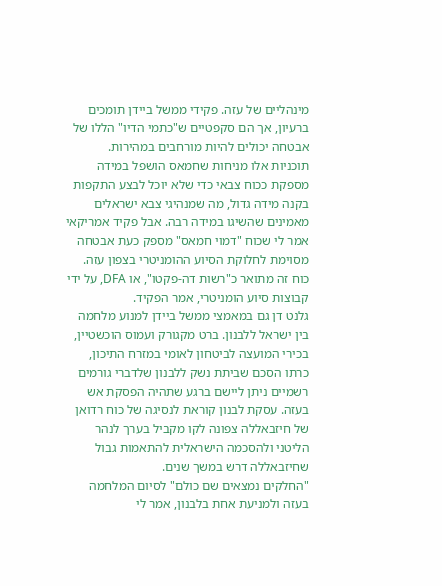מינהליים של עזה. פקידי ממשל ביידן תומכים ברעיון, אך הם סקפטיים ש"כתמי הדיו" הללו של אבטחה יכולים להיות מורחבים במהירות.
תוכניות אלו מניחות שחמאס הושפל במידה מספקת ככוח צבאי כדי שלא יוכל לבצע התקפות בקנה מידה גדול, מה שמנהיגי צבא ישראלים מאמינים שהשיגו במידה רבה. אבל פקיד אמריקאי אמר לי שכוח "דמוי חמאס" מספק כעת אבטחה מסוימת לחלוקת הסיוע ההומניטרי בצפון עזה. כוח זה מתואר כ"רשות דה-פקטו", או DFA, על ידי קבוצות סיוע הומניטרי, אמר הפקיד.
גלנט דן גם במאמצי ממשל ביידן למנוע מלחמה בין ישראל ללבנון. ברט מקגורק ועמוס הוכשטיין, בכירי המועצה לביטחון לאומי במזרח התיכון, כרתו הסכם שביתת נשק ללבנון שלדברי גורמים רשמיים ניתן ליישם ברגע שתהיה הפסקת אש בעזה. עסקת לבנון קוראת לנסיגה של כוח רדואן של חיזבאללה צפונה לקו מקביל בערך לנהר הליטני ולהסכמה הישראלית להתאמות גבול שחיזבאללה דרש במשך שנים.
"החלקים נמצאים שם כולם" לסיום המלחמה בעזה ולמניעת אחת בלבנון, אמר לי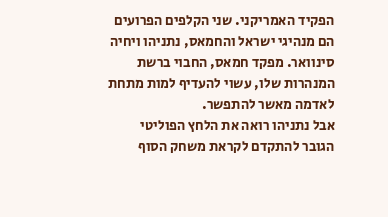הפקיד האמריקני. שני הקלפים הפרועים הם מנהיגי ישראל והחמאס, נתניהו ויחיה סינוואר. מפקד חמאס, החבוי ברשת המנהרות שלו, עשוי להעדיף למות מתחת לאדמה מאשר להתפשר.
אבל נתניהו רואה את הלחץ הפוליטי הגובר להתקדם לקראת משחק הסוף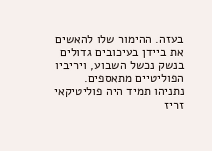בעזה. ההימור שלו להאשים את ביידן בעיכובים גדולים בנשק נכשל השבוע, ויריביו הפוליטיים מתאספים. נתניהו תמיד היה פוליטיקאי זריז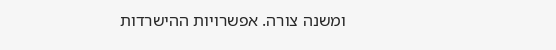ומשנה צורה. אפשרויות ההישרדות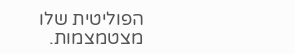הפוליטית שלו מצטמצמות.